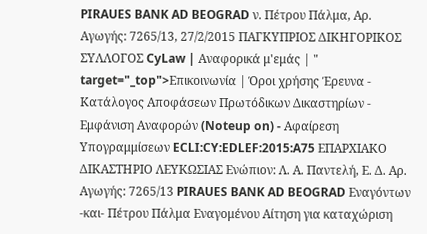PIRAUES BANK AD BEOGRAD ν. Πέτρου Πάλμα, Αρ. Αγωγής: 7265/13, 27/2/2015 ΠΑΓΚΥΠΡΙΟΣ ΔΙΚΗΓΟΡΙΚΟΣ ΣΥΛΛΟΓΟΣ CyLaw | Αναφορικά μ'εμάς | " target="_top">Επικοινωνία | Όροι χρήσης Έρευνα - Κατάλογος Αποφάσεων Πρωτόδικων Δικαστηρίων - Εμφάνιση Αναφορών (Noteup on) - Αφαίρεση Υπογραμμίσεων ECLI:CY:EDLEF:2015:A75 ΕΠΑΡΧΙΑΚΟ ΔΙΚΑΣΤΗΡΙΟ ΛΕΥΚΩΣΙΑΣ Ενώπιον: Λ. Α. Παντελή, Ε. Δ. Αρ. Αγωγής: 7265/13 PIRAUES BANK AD BEOGRAD Εναγόντων -και- Πέτρου Πάλμα Εναγομένου Αίτηση για καταχώριση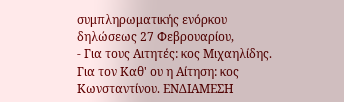συμπληρωματικής ενόρκου δηλώσεως 27 Φεβρουαρίου,
- Για τους Αιτητές: κος Μιχαηλίδης. Για τον Καθ' ου η Αίτηση: κος Κωνσταντίνου. ΕΝΔΙΑΜΕΣΗ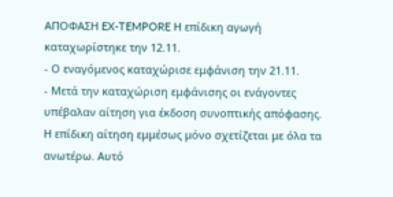ΑΠΟΦΑΣΗ EX-TEMPORE Η επίδικη αγωγή καταχωρίστηκε την 12.11.
- Ο εναγόμενος καταχώρισε εμφάνιση την 21.11.
- Μετά την καταχώριση εμφάνισης οι ενάγοντες υπέβαλαν αίτηση για έκδοση συνοπτικής απόφασης. Η επίδικη αίτηση εμμέσως μόνο σχετίζεται με όλα τα ανωτέρω. Αυτό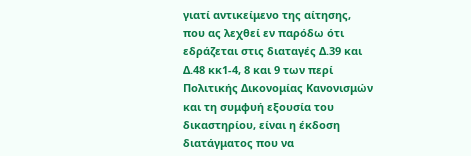γιατί αντικείμενο της αίτησης, που ας λεχθεί εν παρόδω ότι εδράζεται στις διαταγές Δ.39 και Δ.48 κκ1-4, 8 και 9 των περί Πολιτικής Δικονομίας Κανονισμών και τη συμφυή εξουσία του δικαστηρίου, είναι η έκδοση διατάγματος που να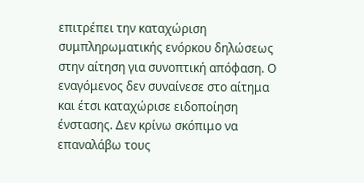επιτρέπει την καταχώριση συμπληρωματικής ενόρκου δηλώσεως στην αίτηση για συνοπτική απόφαση. Ο εναγόμενος δεν συναίνεσε στο αίτημα και έτσι καταχώρισε ειδοποίηση ένστασης. Δεν κρίνω σκόπιμο να επαναλάβω τους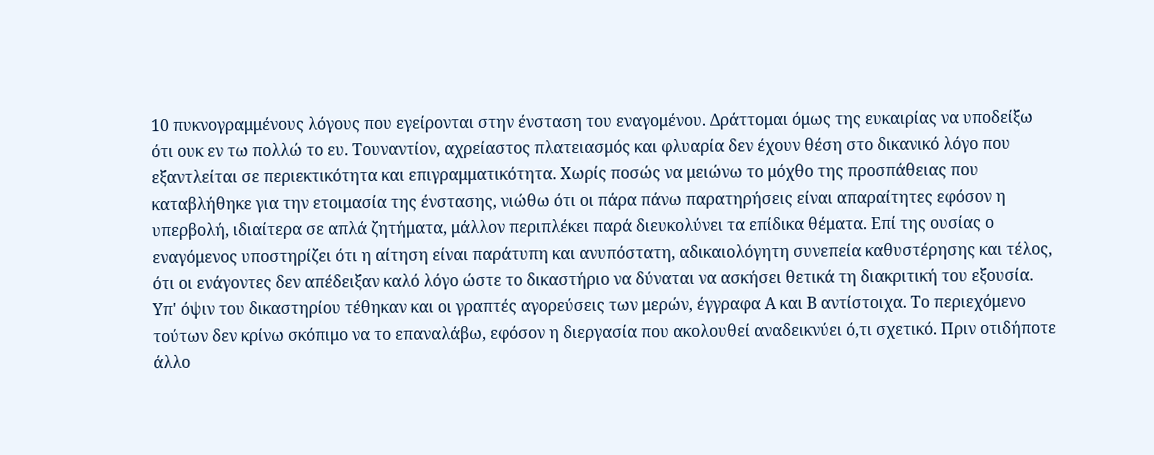10 πυκνογραμμένους λόγους που εγείρονται στην ένσταση του εναγομένου. Δράττομαι όμως της ευκαιρίας να υποδείξω ότι ουκ εν τω πολλώ το ευ. Τουναντίον, αχρείαστος πλατειασμός και φλυαρία δεν έχουν θέση στο δικανικό λόγο που εξαντλείται σε περιεκτικότητα και επιγραμματικότητα. Χωρίς ποσώς να μειώνω το μόχθο της προσπάθειας που καταβλήθηκε για την ετοιμασία της ένστασης, νιώθω ότι οι πάρα πάνω παρατηρήσεις είναι απαραίτητες εφόσον η υπερβολή, ιδιαίτερα σε απλά ζητήματα, μάλλον περιπλέκει παρά διευκολύνει τα επίδικα θέματα. Επί της ουσίας ο εναγόμενος υποστηρίζει ότι η αίτηση είναι παράτυπη και ανυπόστατη, αδικαιολόγητη συνεπεία καθυστέρησης και τέλος, ότι οι ενάγοντες δεν απέδειξαν καλό λόγο ώστε το δικαστήριο να δύναται να ασκήσει θετικά τη διακριτική του εξουσία. Υπ' όψιν του δικαστηρίου τέθηκαν και οι γραπτές αγορεύσεις των μερών, έγγραφα Α και Β αντίστοιχα. Το περιεχόμενο τούτων δεν κρίνω σκόπιμο να το επαναλάβω, εφόσον η διεργασία που ακολουθεί αναδεικνύει ό,τι σχετικό. Πριν οτιδήποτε άλλο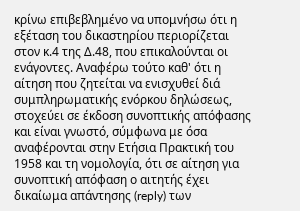κρίνω επιβεβλημένο να υπομνήσω ότι η εξέταση του δικαστηρίου περιορίζεται στον κ.4 της Δ.48, που επικαλούνται οι ενάγοντες. Αναφέρω τούτο καθ' ότι η αίτηση που ζητείται να ενισχυθεί διά συμπληρωματικής ενόρκου δηλώσεως, στοχεύει σε έκδοση συνοπτικής απόφασης και είναι γνωστό, σύμφωνα με όσα αναφέρονται στην Ετήσια Πρακτική του 1958 και τη νομολογία, ότι σε αίτηση για συνοπτική απόφαση ο αιτητής έχει δικαίωμα απάντησης (reply) των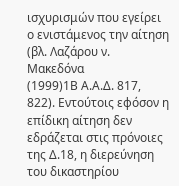ισχυρισμών που εγείρει ο ενιστάμενος την αίτηση (βλ. Λαζάρου ν. Μακεδόνα
(1999)1Β Α.Α.Δ. 817, 822). Εντούτοις εφόσον η επίδικη αίτηση δεν εδράζεται στις πρόνοιες της Δ.18, η διερεύνηση του δικαστηρίου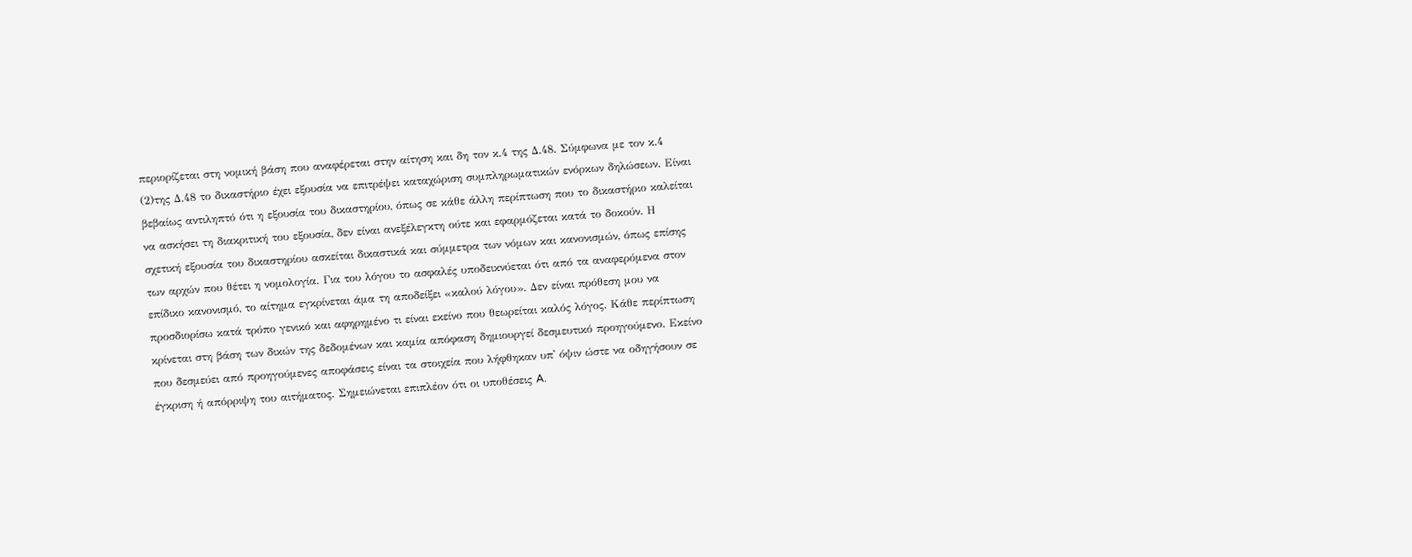περιορίζεται στη νομική βάση που αναφέρεται στην αίτηση και δη τον κ.4 της Δ.48. Σύμφωνα με τον κ.4
(2)της Δ.48 το δικαστήριο έχει εξουσία να επιτρέψει καταχώριση συμπληρωματικών ενόρκων δηλώσεων. Είναι βεβαίως αντιληπτό ότι η εξουσία του δικαστηρίου, όπως σε κάθε άλλη περίπτωση που το δικαστήριο καλείται να ασκήσει τη διακριτική του εξουσία, δεν είναι ανεξέλεγκτη ούτε και εφαρμόζεται κατά το δοκούν. Η σχετική εξουσία του δικαστηρίου ασκείται δικαστικά και σύμμετρα των νόμων και κανονισμών, όπως επίσης των αρχών που θέτει η νομολογία. Για του λόγου το ασφαλές υποδεικνύεται ότι από τα αναφερόμενα στον επίδικο κανονισμό, το αίτημα εγκρίνεται άμα τη αποδείξει «καλού λόγου». Δεν είναι πρόθεση μου να προσδιορίσω κατά τρόπο γενικό και αφηρημένο τι είναι εκείνο που θεωρείται καλός λόγος. Κάθε περίπτωση κρίνεται στη βάση των δικών της δεδομένων και καμία απόφαση δημιουργεί δεσμευτικό προηγούμενο. Εκείνο που δεσμεύει από προηγούμενες αποφάσεις είναι τα στοιχεία που λήφθηκαν υπ' όψιν ώστε να οδηγήσουν σε έγκριση ή απόρριψη του αιτήματος. Σημειώνεται επιπλέον ότι οι υποθέσεις A.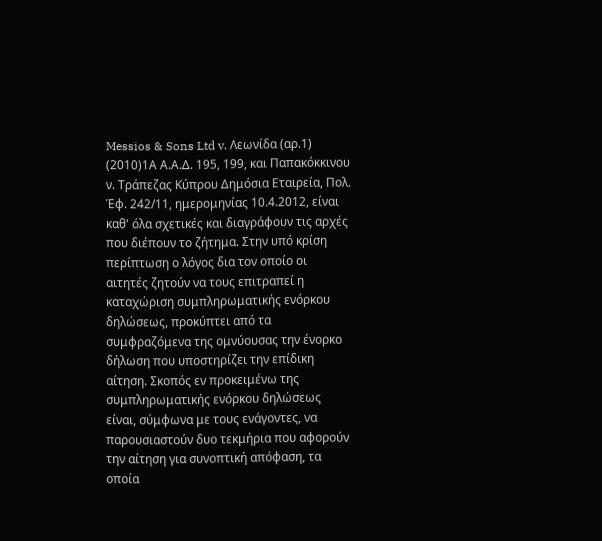Messios & Sons Ltd v. Λεωνίδα (αρ.1)
(2010)1Α Α.Α.Δ. 195, 199, και Παπακόκκινου ν. Τράπεζας Κύπρου Δημόσια Εταιρεία, Πολ. Έφ. 242/11, ημερομηνίας 10.4.2012, είναι καθ' όλα σχετικές και διαγράφουν τις αρχές που διέπουν το ζήτημα. Στην υπό κρίση περίπτωση ο λόγος δια τον οποίο οι αιτητές ζητούν να τους επιτραπεί η καταχώριση συμπληρωματικής ενόρκου δηλώσεως, προκύπτει από τα συμφραζόμενα της ομνύουσας την ένορκο δήλωση που υποστηρίζει την επίδικη αίτηση. Σκοπός εν προκειμένω της συμπληρωματικής ενόρκου δηλώσεως είναι, σύμφωνα με τους ενάγοντες, να παρουσιαστούν δυο τεκμήρια που αφορούν την αίτηση για συνοπτική απόφαση, τα οποία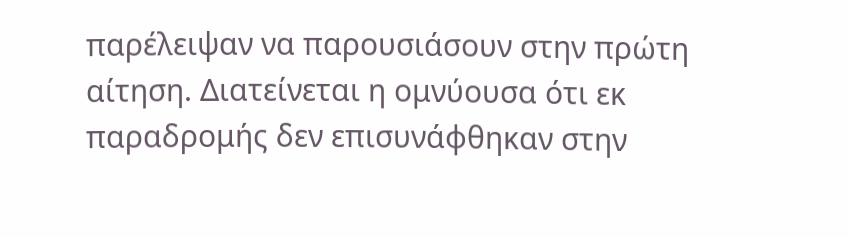παρέλειψαν να παρουσιάσουν στην πρώτη αίτηση. Διατείνεται η ομνύουσα ότι εκ παραδρομής δεν επισυνάφθηκαν στην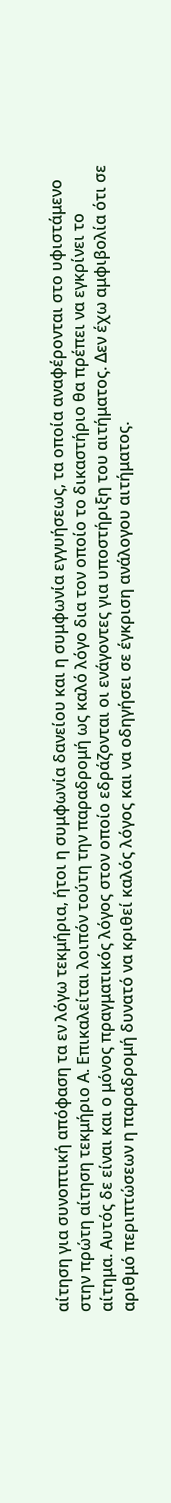αίτηση για συνοπτική απόφαση τα εν λόγω τεκμήρια, ήτοι η συμφωνία δανείου και η συμφωνία εγγυήσεως, τα οποία αναφέρονται στο υφιστάμενο στην πρώτη αίτηση τεκμήριο Α. Επικαλείται λοιπόν τούτη την παραδρομή ως καλό λόγο δια τον οποίο το δικαστήριο θα πρέπει να εγκρίνει το αίτημα. Αυτός δε είναι και ο μόνος πραγματικός λόγος στον οποίο εδράζονται οι ενάγοντες για υποστήριξη του αιτήματος. Δεν έχω αμφιβολία ότι σε αριθμό περιπτώσεων η παραδρομή δυνατό να κριθεί καλός λόγος και να οδηγήσει σε έγκριση ανάλογου αιτήματος.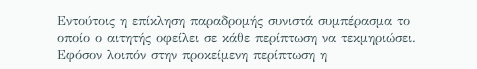Εντούτοις η επίκληση παραδρομής συνιστά συμπέρασμα το οποίο ο αιτητής οφείλει σε κάθε περίπτωση να τεκμηριώσει. Εφόσον λοιπόν στην προκείμενη περίπτωση η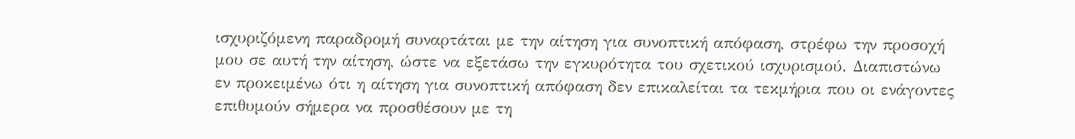ισχυριζόμενη παραδρομή συναρτάται με την αίτηση για συνοπτική απόφαση, στρέφω την προσοχή μου σε αυτή την αίτηση, ώστε να εξετάσω την εγκυρότητα του σχετικού ισχυρισμού. Διαπιστώνω εν προκειμένω ότι η αίτηση για συνοπτική απόφαση δεν επικαλείται τα τεκμήρια που οι ενάγοντες επιθυμούν σήμερα να προσθέσουν με τη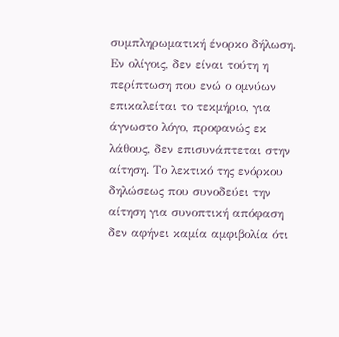συμπληρωματική ένορκο δήλωση. Εν ολίγοις, δεν είναι τούτη η περίπτωση που ενώ ο ομνύων επικαλείται το τεκμήριο, για άγνωστο λόγο, προφανώς εκ λάθους, δεν επισυνάπτεται στην αίτηση. Το λεκτικό της ενόρκου δηλώσεως που συνοδεύει την αίτηση για συνοπτική απόφαση δεν αφήνει καμία αμφιβολία ότι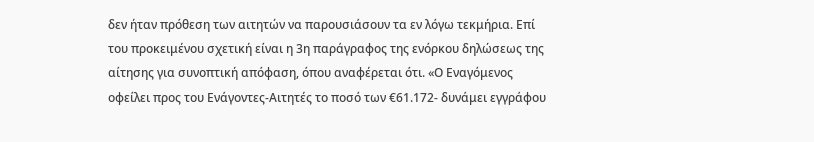δεν ήταν πρόθεση των αιτητών να παρουσιάσουν τα εν λόγω τεκμήρια. Επί του προκειμένου σχετική είναι η 3η παράγραφος της ενόρκου δηλώσεως της αίτησης για συνοπτική απόφαση, όπου αναφέρεται ότι. «Ο Εναγόμενος οφείλει προς του Ενάγοντες-Αιτητές το ποσό των €61.172- δυνάμει εγγράφου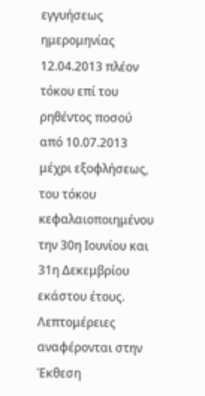εγγυήσεως ημερομηνίας 12.04.2013 πλέον τόκου επί του ρηθέντος ποσού από 10.07.2013 μέχρι εξοφλήσεως, του τόκου κεφαλαιοποιημένου την 30η Ιουνίου και 31η Δεκεμβρίου εκάστου έτους. Λεπτομέρειες αναφέρονται στην Έκθεση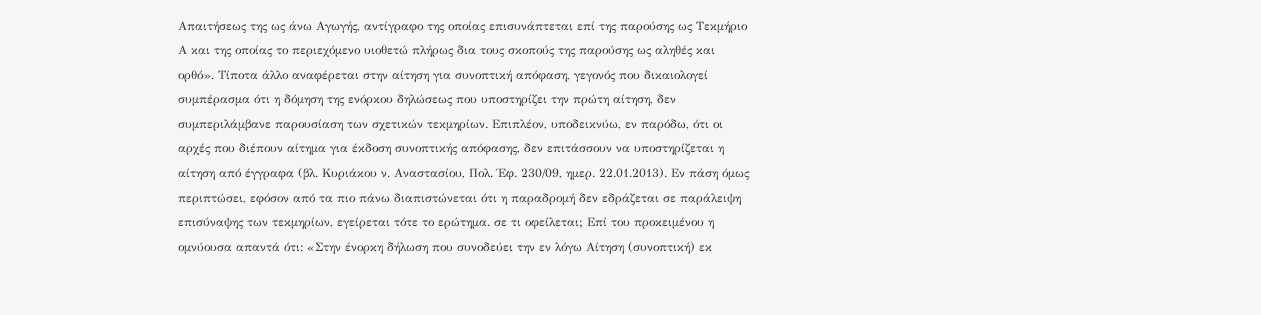Απαιτήσεως της ως άνω Αγωγής, αντίγραφο της οποίας επισυνάπτεται επί της παρούσης ως Τεκμήριο Α και της οποίας το περιεχόμενο υιοθετώ πλήρως δια τους σκοπούς της παρούσης ως αληθές και ορθό». Τίποτα άλλο αναφέρεται στην αίτηση για συνοπτική απόφαση, γεγονός που δικαιολογεί συμπέρασμα ότι η δόμηση της ενόρκου δηλώσεως που υποστηρίζει την πρώτη αίτηση, δεν συμπεριλάμβανε παρουσίαση των σχετικών τεκμηρίων. Επιπλέον, υποδεικνύω, εν παρόδω, ότι οι αρχές που διέπουν αίτημα για έκδοση συνοπτικής απόφασης, δεν επιτάσσουν να υποστηρίζεται η αίτηση από έγγραφα (βλ. Κυριάκου ν. Αναστασίου, Πολ. Έφ. 230/09, ημερ. 22.01.2013). Εν πάση όμως περιπτώσει, εφόσον από τα πιο πάνω διαπιστώνεται ότι η παραδρομή δεν εδράζεται σε παράλειψη επισύναψης των τεκμηρίων, εγείρεται τότε το ερώτημα. σε τι οφείλεται; Επί του προκειμένου η ομνύουσα απαντά ότι: «Στην ένορκη δήλωση που συνοδεύει την εν λόγω Αίτηση (συνοπτική) εκ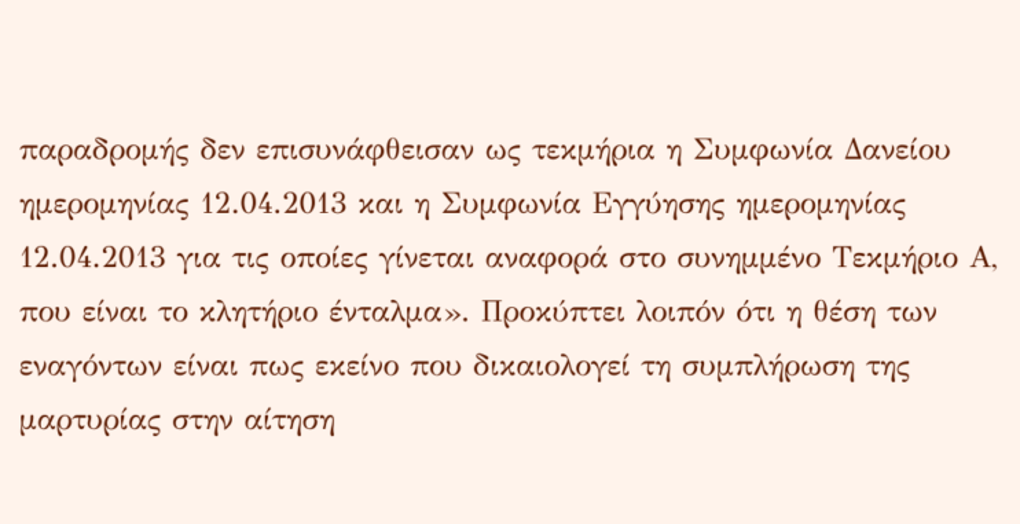παραδρομής δεν επισυνάφθεισαν ως τεκμήρια η Συμφωνία Δανείου ημερομηνίας 12.04.2013 και η Συμφωνία Εγγύησης ημερομηνίας 12.04.2013 για τις οποίες γίνεται αναφορά στο συνημμένο Τεκμήριο Α, που είναι το κλητήριο ένταλμα». Προκύπτει λοιπόν ότι η θέση των εναγόντων είναι πως εκείνο που δικαιολογεί τη συμπλήρωση της μαρτυρίας στην αίτηση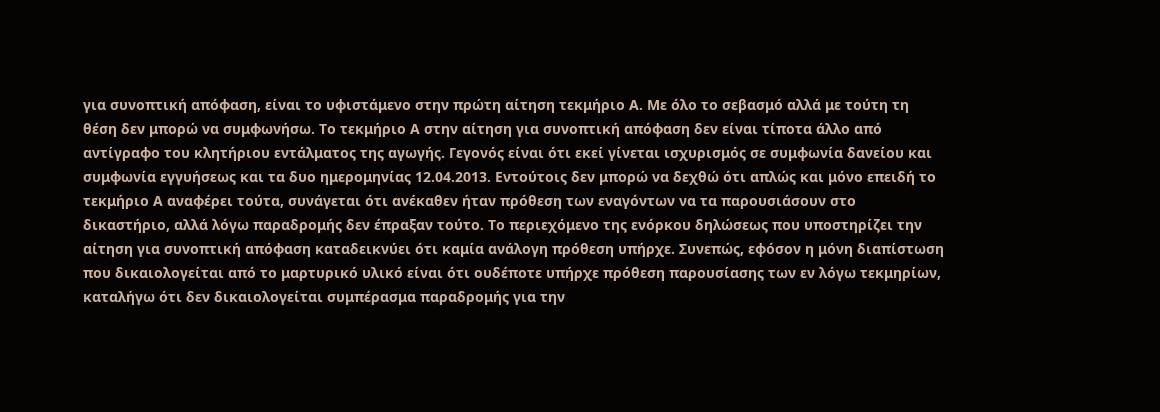για συνοπτική απόφαση, είναι το υφιστάμενο στην πρώτη αίτηση τεκμήριο Α. Με όλο το σεβασμό αλλά με τούτη τη θέση δεν μπορώ να συμφωνήσω. Το τεκμήριο Α στην αίτηση για συνοπτική απόφαση δεν είναι τίποτα άλλο από αντίγραφο του κλητήριου εντάλματος της αγωγής. Γεγονός είναι ότι εκεί γίνεται ισχυρισμός σε συμφωνία δανείου και συμφωνία εγγυήσεως και τα δυο ημερομηνίας 12.04.2013. Εντούτοις δεν μπορώ να δεχθώ ότι απλώς και μόνο επειδή το τεκμήριο Α αναφέρει τούτα, συνάγεται ότι ανέκαθεν ήταν πρόθεση των εναγόντων να τα παρουσιάσουν στο δικαστήριο, αλλά λόγω παραδρομής δεν έπραξαν τούτο. Το περιεχόμενο της ενόρκου δηλώσεως που υποστηρίζει την αίτηση για συνοπτική απόφαση καταδεικνύει ότι καμία ανάλογη πρόθεση υπήρχε. Συνεπώς, εφόσον η μόνη διαπίστωση που δικαιολογείται από το μαρτυρικό υλικό είναι ότι ουδέποτε υπήρχε πρόθεση παρουσίασης των εν λόγω τεκμηρίων, καταλήγω ότι δεν δικαιολογείται συμπέρασμα παραδρομής για την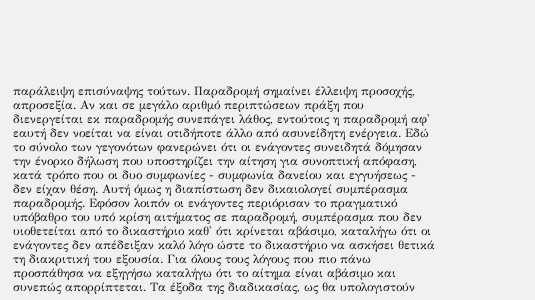παράλειψη επισύναψης τούτων. Παραδρομή σημαίνει έλλειψη προσοχής, απροσεξία. Αν και σε μεγάλο αριθμό περιπτώσεων πράξη που διενεργείται εκ παραδρομής συνεπάγει λάθος, εντούτοις η παραδρομή αφ' εαυτή δεν νοείται να είναι οτιδήποτε άλλο από ασυνείδητη ενέργεια. Εδώ το σύνολο των γεγονότων φανερώνει ότι οι ενάγοντες συνειδητά δόμησαν την ένορκο δήλωση που υποστηρίζει την αίτηση για συνοπτική απόφαση, κατά τρόπο που οι δυο συμφωνίες - συμφωνία δανείου και εγγυήσεως - δεν είχαν θέση. Αυτή όμως η διαπίστωση δεν δικαιολογεί συμπέρασμα παραδρομής. Εφόσον λοιπόν οι ενάγοντες περιόρισαν το πραγματικό υπόβαθρο του υπό κρίση αιτήματος σε παραδρομή, συμπέρασμα που δεν υιοθετείται από το δικαστήριο καθ' ότι κρίνεται αβάσιμο, καταλήγω ότι οι ενάγοντες δεν απέδειξαν καλό λόγο ώστε το δικαστήριο να ασκήσει θετικά τη διακριτική του εξουσία. Για όλους τους λόγους που πιο πάνω προσπάθησα να εξηγήσω καταλήγω ότι το αίτημα είναι αβάσιμο και συνεπώς απορρίπτεται. Τα έξοδα της διαδικασίας, ως θα υπολογιστούν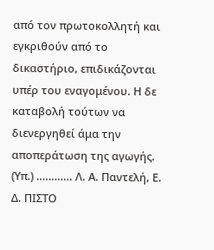από τον πρωτοκολλητή και εγκριθούν από το δικαστήριο, επιδικάζονται υπέρ του εναγομένου. Η δε καταβολή τούτων να διενεργηθεί άμα την αποπεράτωση της αγωγής. (Υπ.) ............ Λ. Α. Παντελή, Ε. Δ. ΠΙΣΤΟ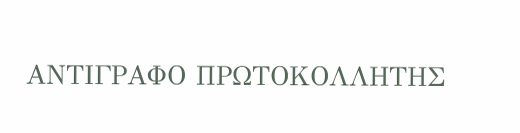ΑΝΤΙΓΡΑΦΟ ΠΡΩΤΟΚΟΛΛΗΤΗΣ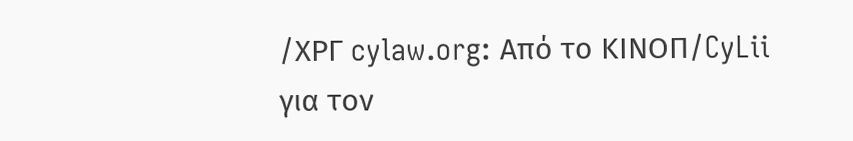/ΧΡΓ cylaw.org: Από το ΚΙΝOΠ/CyLii για τον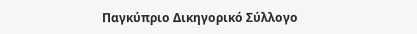Παγκύπριο Δικηγορικό Σύλλογο